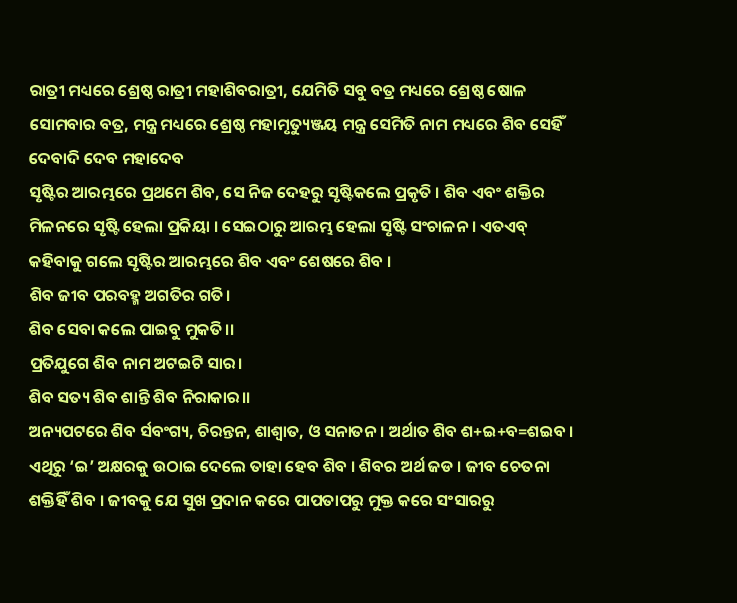ରାତ୍ରୀ ମଧ୍ୟରେ ଶ୍ରେଷ୍ଠ ରାତ୍ରୀ ମହାଶିବରାତ୍ରୀ, ଯେମିତି ସବୁ ବତ୍ର ମଧ୍ୟରେ ଶ୍ରେଷ୍ଠ ଷୋଳ ସୋମବାର ବତ୍ର, ମନ୍ତ୍ର ମଧ୍ୟରେ ଶ୍ରେଷ୍ଠ ମହାମୃତ୍ୟୁଞ୍ଜୟ ମନ୍ତ୍ର ସେମିତି ନାମ ମଧ୍ୟରେ ଶିବ ସେହିଁ ଦେବାଦି ଦେବ ମହାଦେବ
ସୃଷ୍ଟିର ଆରମ୍ଭରେ ପ୍ରଥମେ ଶିବ, ସେ ନିଜ ଦେହରୁ ସୃଷ୍ଟିକଲେ ପ୍ରକୃତି । ଶିବ ଏବଂ ଶକ୍ତିର ମିଳନରେ ସୃଷ୍ଟି ହେଲା ପ୍ରକିୟା । ସେଇଠାରୁ ଆରମ୍ଭ ହେଲା ସୃଷ୍ଟି ସଂଚାଳନ । ଏତଏବ୍ କହିବାକୁ ଗଲେ ସୃଷ୍ଟିର ଆରମ୍ଭରେ ଶିବ ଏବଂ ଶେଷରେ ଶିବ ।
ଶିବ ଜୀବ ପରବହ୍ମ ଅଗତିର ଗତି।
ଶିବ ସେବା କଲେ ପାଇବୁ ମୁକତି।।
ପ୍ରତିଯୁଗେ ଶିବ ନାମ ଅଟଇଟି ସାର।
ଶିବ ସତ୍ୟ ଶିବ ଶାନ୍ତି ଶିବ ନିରାକାର।।
ଅନ୍ୟପଟରେ ଶିବ ର୍ସବଂଗ୍ୟ, ଚିରନ୍ତନ, ଶାଶ୍ୱାତ, ଓ ସନାତନ । ଅର୍ଥାତ ଶିବ ଶ+ଇ+ବ=ଶଇବ । ଏଥିରୁ ‘ଇ’ ଅକ୍ଷରକୁ ଉଠାଇ ଦେଲେ ତାହା ହେବ ଶିବ । ଶିବର ଅର୍ଥ ଜଡ । ଜୀବ ଚେତନା ଶକ୍ତିହିଁ ଶିବ । ଜୀବକୁ ଯେ ସୁଖ ପ୍ରଦାନ କରେ ପାପତାପରୁ ମୁକ୍ତ କରେ ସଂସାରରୁ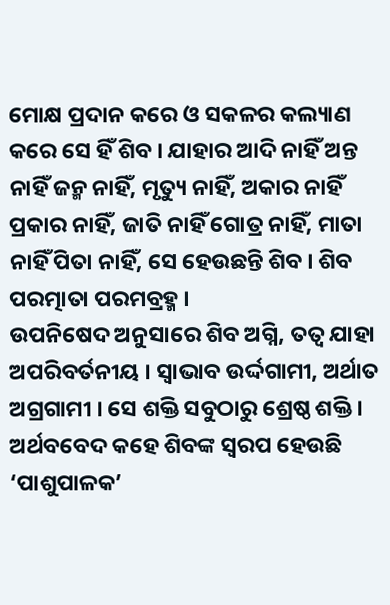ମୋକ୍ଷ ପ୍ରଦାନ କରେ ଓ ସକଳର କଲ୍ୟାଣ କରେ ସେ ହିଁ ଶିବ । ଯାହାର ଆଦି ନାହିଁ ଅନ୍ତ ନାହିଁ ଜନ୍ମ ନାହିଁ, ମୃତ୍ୟୁ ନାହିଁ, ଅକାର ନାହିଁ ପ୍ରକାର ନାହିଁ, ଜାତି ନାହିଁ ଗୋତ୍ର ନାହିଁ, ମାତା ନାହିଁ ପିତା ନାହିଁ, ସେ ହେଉଛନ୍ତି ଶିବ । ଶିବ ପରତ୍ମାତା ପରମବ୍ରହ୍ମ ।
ଉପନିଷେଦ ଅନୁସାରେ ଶିବ ଅଗ୍ନି, ତତ୍ୱ ଯାହା ଅପରିବର୍ତନୀୟ । ସ୍ୱାଭାବ ଉର୍ଦ୍ଦଗାମୀ, ଅର୍ଥାତ ଅଗ୍ରଗାମୀ । ସେ ଶକ୍ତି ସବୁଠାରୁ ଶ୍ରେଷ୍ଠ ଶକ୍ତି । ଅର୍ଥବବେଦ କହେ ଶିବଙ୍କ ସ୍ୱରପ ହେଉଛି ‘ପାଶୁପାଳକ’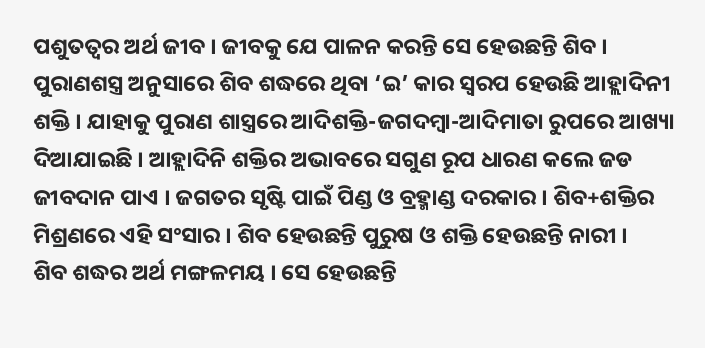ପଶୁତତ୍ୱର ଅର୍ଥ ଜୀବ । ଜୀବକୁ ଯେ ପାଳନ କରନ୍ତି ସେ ହେଉଛନ୍ତି ଶିବ ।
ପୁରାଣଶସ୍ତ୍ର ଅନୁସାରେ ଶିବ ଶଦ୍ଧରେ ଥିବା ‘ଇ’ କାର ସ୍ୱରପ ହେଉଛି ଆହ୍ଲାଦିନୀ ଶକ୍ତି । ଯାହାକୁ ପୁରାଣ ଶାସ୍ତ୍ରରେ ଆଦିଶକ୍ତି-ଜଗଦମ୍ବା-ଆଦିମାତା ରୁପରେ ଆଖ୍ୟା ଦିଆଯାଇଛି । ଆହ୍ଲାଦିନି ଶକ୍ତିର ଅଭାବରେ ସଗୁଣ ରୂପ ଧାରଣ କଲେ ଜଡ ଜୀବଦାନ ପାଏ । ଜଗତର ସୃଷ୍ଟି ପାଇଁ ପିଣ୍ଡ ଓ ବ୍ରହ୍ମାଣ୍ଡ ଦରକାର । ଶିବ+ଶକ୍ତିର ମିଶ୍ରଣରେ ଏହି ସଂସାର । ଶିବ ହେଉଛନ୍ତି ପୁରୁଷ ଓ ଶକ୍ତି ହେଉଛନ୍ତି ନାରୀ ।
ଶିବ ଶଦ୍ଧର ଅର୍ଥ ମଙ୍ଗଳମୟ । ସେ ହେଉଛନ୍ତି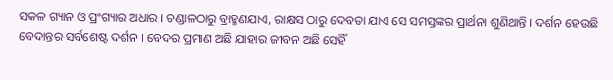ସକଳ ଗ୍ୟାନ ଓ ପ୍ରଂଗ୍ୟାର ଅଧାର । ଚଣ୍ଡାଳଠାରୁ ବ୍ରାହ୍ମଣଯାଏ, ରାକ୍ଷସ ଠାରୁ ଦେବତା ଯାଏ ସେ ସମସ୍ତଙ୍କର ପ୍ରାର୍ଥନା ଶୁଣିଥାନ୍ତି । ଦର୍ଶନ ହେଉଛି ବେଦାନ୍ତର ସର୍ବଶେଷ୍ଟ ଦର୍ଶନ । ବେଦର ପ୍ରମାଣ ଅଛି ଯାହାର ଜୀବନ ଅଛି ସେହିଁ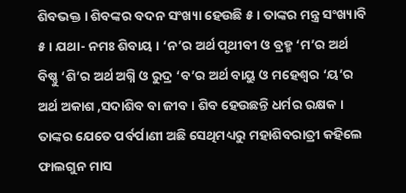ଶିବଭକ୍ତ । ଶିବଙ୍କର ବଦନ ସଂଖ୍ୟା ହେଉଛି ୫ । ତାଙ୍କର ମନ୍ତ୍ର ସଂଖ୍ୟାବି ୫ । ଯଥା- ନମଃ ଶିବାୟ । ‘ନ’ର ଅର୍ଥ ପୃଥୀବୀ ଓ ବ୍ରହ୍ମ ‘ମ’ର ଅର୍ଥ ବିଷ୍ଣୁ ‘ଶି’ର ଅର୍ଥ ଅଗ୍ନି ଓ ରୁଦ୍ର ‘ବ’ର ଅର୍ଥ ବାୟୁ ଓ ମହେଶ୍ୱର ‘ୟ’ର ଅର୍ଥ ଅକାଶ ,ସଦାଶିବ ବା ଜୀବ । ଶିବ ହେଉଛନ୍ତି ଧର୍ମର ରକ୍ଷକ । ତାଙ୍କର ଯେତେ ପର୍ବର୍ପାଣୀ ଅଛି ସେଥିମଧ୍ୟରୁ ମହାଶିବରାତ୍ରୀ କହିଲେ ଫାଲଗୁନ ମାସ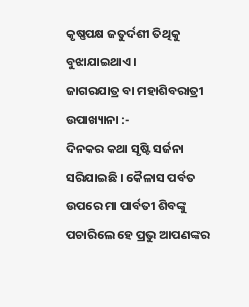କୃଷ୍ଣପକ୍ଷ ଜତୁର୍ଦଶୀ ତିଥିକୁ ବୁଝାଯାଇଥାଏ ।
ଜାଗରଯାତ୍ର ବା ମହାଶିବରାତ୍ରୀ ଉପାଖ୍ୟାନା :-
ଦିନକର କଥା ସୃଷ୍ଟି ସର୍ଜନା ସରିଯାଇଛି । କୈଳାସ ପର୍ବତ ଉପରେ ମା ପାର୍ବତୀ ଶିବଙ୍କୁ ପଚାରିଲେ ହେ ପ୍ରଭୁ ଆପଣଙ୍କର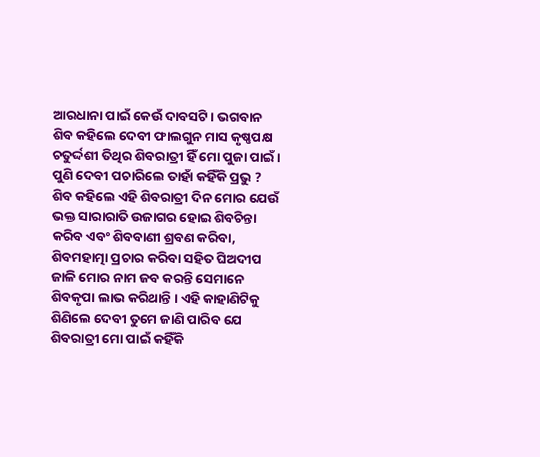ଆରଧାନା ପାଇଁ କେଉଁ ଦାବସଟି । ଭଗବାନ ଶିବ କହିଲେ ଦେବୀ ଫାଲଗୁନ ମାସ କୃଷ୍ଣପକ୍ଷ ଚତୁର୍ଦ୍ଦଶୀ ତିଥିର ଶିବରାତ୍ରୀ ହିଁ ମୋ ପୁଜା ପାଇଁ । ପୁଣି ଦେବୀ ପଚାରିଲେ ତାହାଁ କହିଁକି ପ୍ରଭୁ ? ଶିବ କହିଲେ ଏହି ଶିବରାତ୍ରୀ ଦିନ ମୋର ଯେଉଁ ଭକ୍ତ ସାରାରାତି ଉଜାଗର ହୋଇ ଶିବଚିନ୍ତା କରିବ ଏବଂ ଶିବବାଣୀ ଶ୍ରବଣ କରିବା, ଶିବମହାତ୍ମା ପ୍ରଚାର କରିବା ସହିତ ଘିଅଦୀପ ଜାଳି ମୋର ନାମ ଜବ କରନ୍ତି ସେମାନେ ଶିବକୃପା ଲାଭ କରିଥାନ୍ତି । ଏହି କାହାଣିଟିକୁ ଶିଣିଲେ ଦେବୀ ତୁମେ ଜାଣି ପାରିବ ଯେ ଶିବରାତ୍ରୀ ମୋ ପାଇଁ କହିଁକି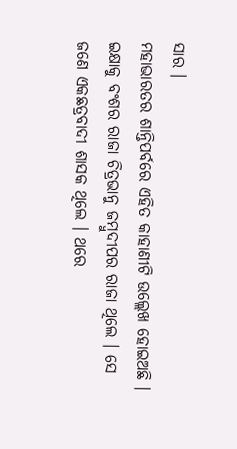ସାର ।
ମହାଭାରତର ଶାନ୍ତିପର୍ବରେ ଏହିତ କାହାଣୀଟି ଉଲ୍ଲେଖ ହୋଇଅଛି ।
ଇକ୍ଷାକୁ ବଂଶର ରାଜା ଚିତ୍ରଭାନୁ ଜମ୍ବୁଦୀପର ରାଜା ଥିଲେ । ସେ ଜଣେ ଏକଛତ୍ରବାଦୀ ଶାସକ ଥିଲେ । ଥରେ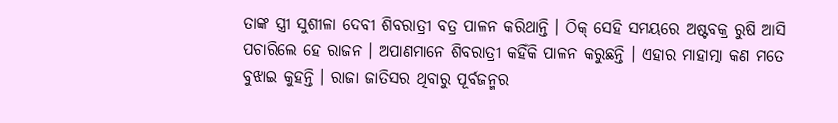ତାଙ୍କ ସ୍ତ୍ରୀ ସୁଶୀଳା ଦେବୀ ଶିବରାତ୍ରୀ ବତ୍ର ପାଳନ କରିଥାନ୍ତି । ଠିକ୍ ସେହି ସମୟରେ ଅଷ୍ଟବକ୍ର ରୁଷି ଆସି ପଚାରିଲେ ହେ ରାଜନ । ଅପାଣମାନେ ଶିବରାତ୍ରୀ କହିଁକି ପାଳନ କରୁଛନ୍ତି । ଏହାର ମାହାତ୍ମା କଣ ମତେ ବୁଝାଇ କୁହନ୍ତି । ରାଜା ଜାତିସର ଥିବାରୁ ପୂର୍ବଜନ୍ମର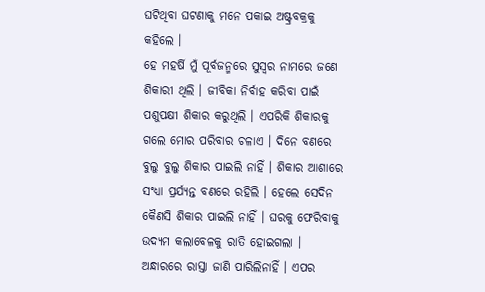ଘଟିଥିବା ଘଟଣାକୁ ମନେ ପକାଇ ଅଷ୍ଟ୍ରବକ୍ରକୁ କହିଲେ ।
ହେ ମହର୍ଷି ମୁଁ ପୂର୍ବଜନ୍ମରେ ସୁସ୍ୱର ନାମରେ ଜଣେ ଶିକାରୀ ଥିଲି । ଜୀବିକା ନିର୍ବାହ କରିବା ପାଇଁ ପଶୁପକ୍ଷୀ ଶିକାର କରୁଥିଲି । ଏପରିକି ଶିକାରକୁ ଗଲେ ମୋର ପରିବାର ଚଳାଏ । ଦିନେ ବଣରେ ବୁଲୁ ବୁଲୁ ଶିକାର ପାଇଲି ନାହିଁ । ଶିକାର ଆଶାରେ ସଂଧ୍ୟା ପ୍ରର୍ଯ୍ୟନ୍ତ ବଣରେ ରହିଲି । ହେଲେ ସେଦିନ କୈଣସି ଶିକାର ପାଇଲି ନାହିଁ । ଘରକୁ ଫେରିବାକୁ ଉଦ୍ୟମ କଲାବେଳକୁ ରାତି ହୋଇଗଲା । ଅନ୍ଧାରରେ ରାସ୍ତା ଜାଣି ପାରିଲିନାହିଁ । ଏପର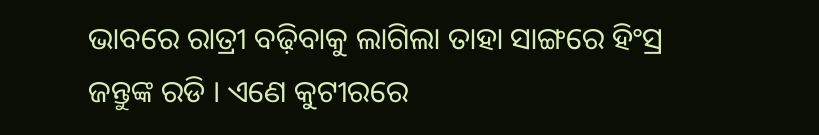ଭାବରେ ରାତ୍ରୀ ବଢ଼ିବାକୁ ଲାଗିଲା ତାହା ସାଙ୍ଗରେ ହିଂସ୍ର ଜନ୍ତୁଙ୍କ ରଡି । ଏଣେ କୁଟୀରରେ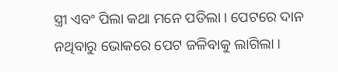ସ୍ତ୍ରୀ ଏବଂ ପିଲା କଥା ମନେ ପଡିଲା । ପେଟରେ ଦାନ ନଥିବାରୁ ଭୋକରେ ପେଟ ଜଳିବାକୁ ଲାଗିଲା ।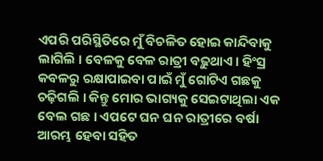ଏପରି ପରିସ୍ଥିତିରେ ମୁଁ ବିଚଳିତ ହୋଇ କାନ୍ଦିବାକୁ ଲାଗିଲି । ବେଳକୁ ବେଳ ରାତ୍ରୀ ବଢ଼ୁଥାଏ । ହିଂସ୍ର କବଳରୁ ରକ୍ଷାପାଇବା ପାଇଁ ମୁଁ ଗୋଟିଏ ଗଛକୁ ଚଢ଼ିଗଲି । କିନ୍ତୁ ମୋର ଭାଗ୍ୟକୁ ସେଇଟାଥିଲା ଏକ ବେଲ ଗଛ । ଏପଟେ ଘନ ଘନ ରାତ୍ରୀରେ ବର୍ଷା ଆରମ୍ଭ ହେବା ସହିତ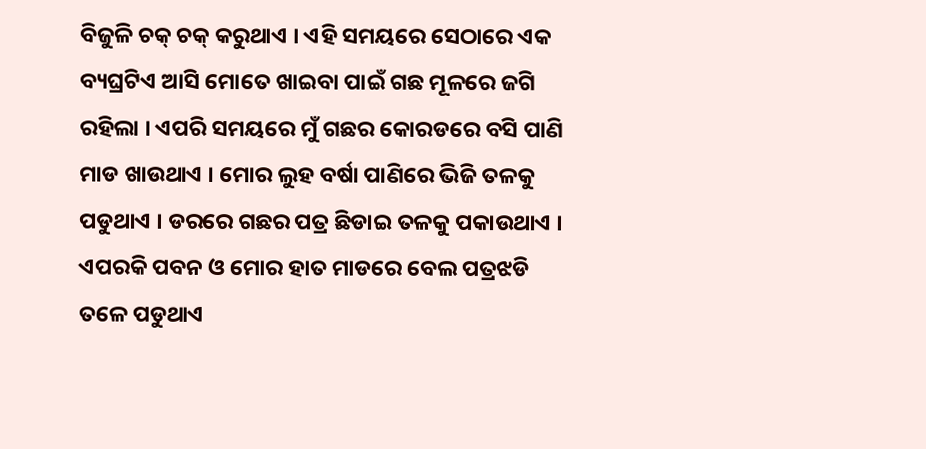ବିଜୁଳି ଚକ୍ ଚକ୍ କରୁଥାଏ । ଏହି ସମୟରେ ସେଠାରେ ଏକ ବ୍ୟଘ୍ରଟିଏ ଆସି ମୋତେ ଖାଇବା ପାଇଁ ଗଛ ମୂଳରେ ଜଗି ରହିଲା । ଏପରି ସମୟରେ ମୁଁ ଗଛର କୋରଡରେ ବସି ପାଣି ମାଡ ଖାଉଥାଏ । ମୋର ଲୁହ ବର୍ଷା ପାଣିରେ ଭିଜି ତଳକୁ ପଡୁଥାଏ । ଡରରେ ଗଛର ପତ୍ର ଛିଡାଇ ତଳକୁ ପକାଉଥାଏ । ଏପରକି ପବନ ଓ ମୋର ହାତ ମାଡରେ ବେଲ ପତ୍ରଝଡି ତଳେ ପଡୁଥାଏ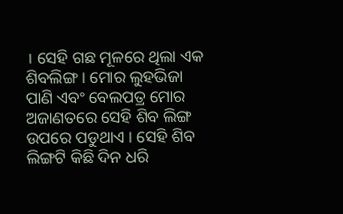। ସେହି ଗଛ ମୂଳରେ ଥିଲା ଏକ ଶିବଲିଙ୍ଗ । ମୋର ଲୁହଭିଜା ପାଣି ଏବଂ ବେଲପତ୍ର ମୋର ଅଜାଣତରେ ସେହି ଶିବ ଲିଙ୍ଗ ଉପରେ ପଡୁଥାଏ । ସେହି ଶିବ ଲିଙ୍ଗଟି କିଛି ଦିନ ଧରି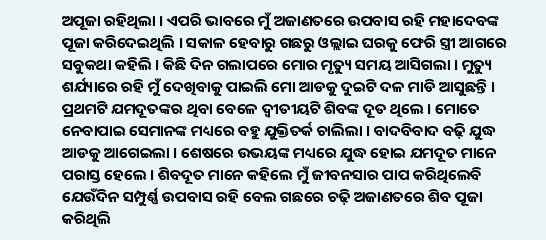ଅପୂଜା ରହିଥିଲା । ଏପରି ଭାବରେ ମୁଁ ଅଜାଣତରେ ଉପବାସ ରହି ମହାଦେବଙ୍କ ପୂଜା କରିଦେଇଥିଲି । ସକାଳ ହେବାରୁ ଗଛରୁ ଓଲ୍ଲାଇ ଘରକୁ ଫେରି ସ୍ତ୍ରୀ ଆଗରେ ସବୁକଥା କହିଲି । କିଛି ଦିନ ଗଲାପରେ ମୋର ମୃତ୍ୟୁ ସମୟ ଆସିଗଲା । ମୁତ୍ୟୁ ଶର୍ଯ୍ୟାରେ ରହି ମୁଁ ଦେଖିବାକୁ ପାଇଲି ମୋ ଆଡକୁ ଦୁଇଟି ଦଳ ମାଡି ଆସୁଛନ୍ତି । ପ୍ରଥମଟି ଯମଦୂତଙ୍କର ଥିବା ବେଳେ ଦ୍ୱୀତୀୟଟି ଶିବଙ୍କ ଦୂତ ଥିଲେ । ମୋତେ ନେବାପାଇ ସେମାନଙ୍କ ମଧ୍ୟରେ ବହୁ ଯୁକ୍ତିତର୍କ ଚାଲିଲା । ବାଦବିବାଦ ବଢ଼ି ଯୁଦ୍ଧ ଆଡକୁ ଆଗେଇଲା । ଶେଷରେ ଉଭୟଙ୍କ ମଧ୍ୟରେ ଯୁଦ୍ଧ ହୋଇ ଯମଦୂତ ମାନେ ପରାସ୍ତ ହେଲେ । ଶିବଦୂତ ମାନେ କହିଲେ ମୁଁ ଜୀବନସାର ପାପ କରିଥିଲେବି ଯେଉଁଦିନ ସମ୍ପୁର୍ଣ୍ଣ ଉପବାସ ରହି ବେଲ ଗଛରେ ଚଢ଼ି ଅଜାଣତରେ ଶିବ ପୂଜା କରିଥିଲି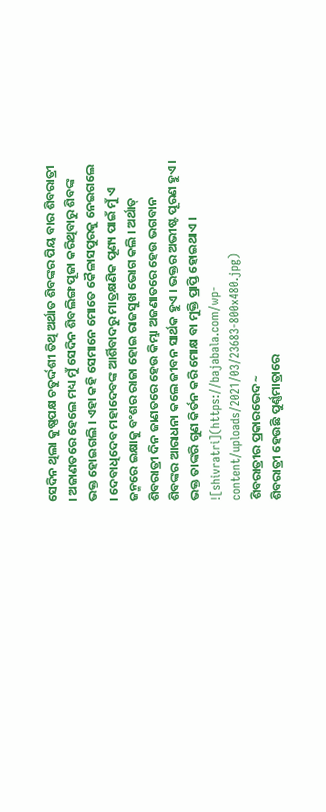ସେଦିନ ଥିଲା କୁଷ୍ଣପକ୍ଷ ଚତୁର୍ଦ୍ଦଶୀ ତିଥି ଅର୍ଥାତ ଶିବଙ୍କର ପିୟ ବାର ଶିବରାତ୍ରୀ । ଅଜାଣତରେ ହେଲେ ମଧ୍ୟ ମୁଁ ସେଦିନ ଶିବଲିଙ୍ଗ ପୂଜା କରିଥିବାରୁ ଶିବଙ୍କ ଭକ୍ତ ହୋଇଗଲି । ଏହା କହି ସେମାନେ ମୋତେ କୈଳାସପୁରକୁ ନେଇଗଲେ । ଦେବାଧିଦେବ ମହାଦେବଙ୍କ ଆର୍ଶିବାଦରୁ ମାତ୍ରକ୍ଷଣିକ ପୂଣ୍ୟ ପାଇଁ ମୁଁ ଏ ଜନ୍ମରେ ଇକ୍ଷାକୁ ବଂଶର ରାଜା ହୋଇ ରାଜସୁଖ ଭୋଗ କଲି । ଅର୍ଥାତ୍ ଶିବରାତ୍ରୀ ଦିନ ଜାଣତରେ ହେଉ କିମ୍ଭା ଅଜଣାତରେ ହେଉ ଭଗବାନ ଶିବଙ୍କର ଆରାଧନା କଲେ ଜୀବନ ସାର୍ଥକ ହୁଏ । ଭକ୍ତର ଅଭୀଷ୍ଟ ପୂରଣ ହୁଏ । ଭକ୍ତ ତାଙ୍କରି ଗୁଣ କିର୍ତନ କରି ମୋକ୍ଷ ବା ମୁକ୍ତି ପ୍ରାପ୍ତି ହୋଇଥାଏ ।
![shivratri](https://bajabala.com/wp-content/uploads/2021/03/23683-800x480.jpg)
ଶିବରାତ୍ରୀର ପ୍ରକାରଭେଦ~
ଶିବରାତ୍ରୀ ହେଉଛି ପୁର୍ଣ୍ଣମାତ୍ରାରେ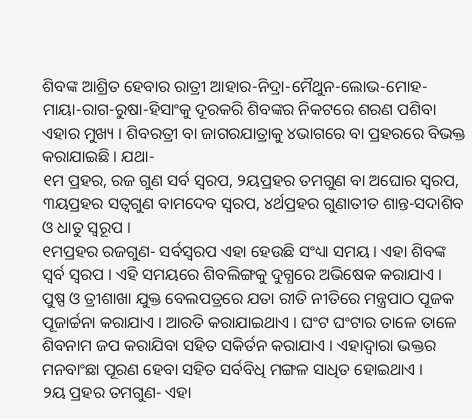ଶିବଙ୍କ ଆଶ୍ରିତ ହେବାର ରାତ୍ରୀ ଆହାର-ନିଦ୍ରା-ମୈଥୁନ-ଲୋଭ-ମୋହ-ମାୟା-ରାଗ-ରୁଷା-ହିସାଂକୁ ଦୂରକରି ଶିବଙ୍କର ନିକଟରେ ଶରଣ ପଶିବା ଏହାର ମୁଖ୍ୟ । ଶିବରତ୍ରୀ ବା ଜାଗରଯାତ୍ରାକୁ ୪ଭାଗରେ ବା ପ୍ରହରରେ ବିଭକ୍ତ କରାଯାଇଛି । ଯଥା-
୧ମ ପ୍ରହର, ରଜ ଗୁଣ ସର୍ବ ସ୍ୱରପ, ୨ୟପ୍ରହର ତମଗୁଣ ବା ଅଘୋର ସ୍ୱରପ, ୩ୟପ୍ରହର ସତ୍ୱଗୁଣ ବାମଦେବ ସ୍ୱରପ, ୪ର୍ଥପ୍ରହର ଗୁଣାତୀତ ଶାନ୍ତ-ସଦାଶିବ ଓ ଧାତୁ ସ୍ୱରୂପ ।
୧ମପ୍ରହର ରଜଗୁଣ- ସର୍ବସ୍ୱରପ ଏହା ହେଉଛି ସଂଧ୍ୟା ସମୟ । ଏହା ଶିବଙ୍କ ସ୍ୱର୍ବ ସ୍ୱରପ । ଏହି ସମୟରେ ଶିବଲିଙ୍ଗକୁ ଦୁଗ୍ଧରେ ଅଭିଷେକ କରାଯାଏ । ପୁଷ୍ପ ଓ ତ୍ରୀଶାଖା ଯୁକ୍ତ ବେଲପତ୍ରରେ ଯତା ରୀତି ନୀତିରେ ମନ୍ତ୍ରପାଠ ପୂଜକ ପୂଜାର୍ଚ୍ଚନା କରାଯାଏ । ଆରତି କରାଯାଇଥାଏ । ଘଂଟ ଘଂଟାର ତାଳେ ତାଳେ ଶିବନାମ ଜପ କରାଯିବା ସହିତ ସକିର୍ତନ କରାଯାଏ । ଏହାଦ୍ୱାରା ଭକ୍ତର ମନବାଂଛା ପୂରଣ ହେବା ସହିତ ସର୍ବବିଧି ମଙ୍ଗଳ ସାଧିତ ହୋଇଥାଏ ।
୨ୟ ପ୍ରହର ତମଗୁଣ- ଏହା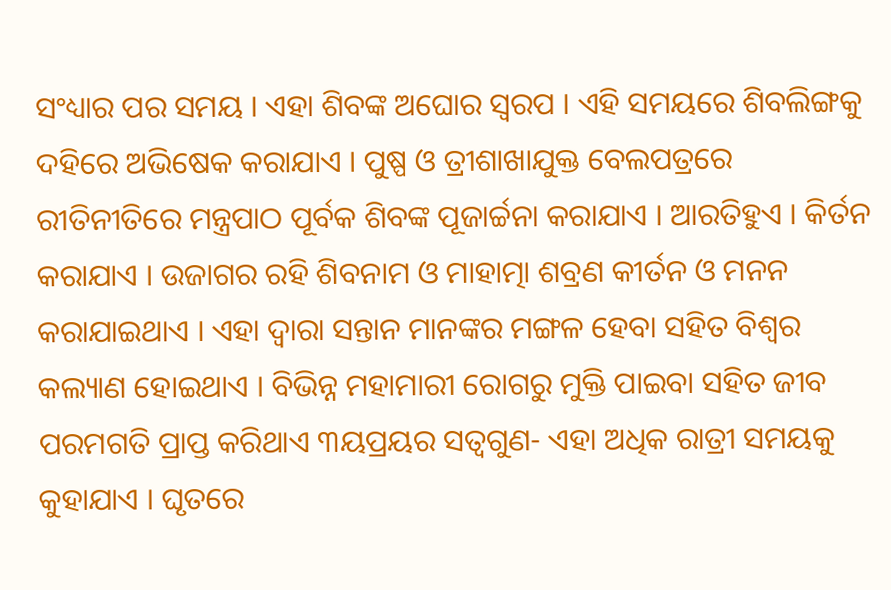ସଂଧ୍ୟାର ପର ସମୟ । ଏହା ଶିବଙ୍କ ଅଘୋର ସ୍ୱରପ । ଏହି ସମୟରେ ଶିବଲିଙ୍ଗକୁ ଦହିରେ ଅଭିଷେକ କରାଯାଏ । ପୁଷ୍ପ ଓ ତ୍ରୀଶାଖାଯୁକ୍ତ ବେଲପତ୍ରରେ ରୀତିନୀତିରେ ମନ୍ତ୍ରପାଠ ପୂର୍ବକ ଶିବଙ୍କ ପୂଜାର୍ଚ୍ଚନା କରାଯାଏ । ଆରତିହୁଏ । କିର୍ତନ କରାଯାଏ । ଉଜାଗର ରହି ଶିବନାମ ଓ ମାହାତ୍ମା ଶବ୍ରଣ କୀର୍ତନ ଓ ମନନ କରାଯାଇଥାଏ । ଏହା ଦ୍ୱାରା ସନ୍ତାନ ମାନଙ୍କର ମଙ୍ଗଳ ହେବା ସହିତ ବିଶ୍ୱର କଲ୍ୟାଣ ହୋଇଥାଏ । ବିଭିନ୍ନ ମହାମାରୀ ରୋଗରୁ ମୁକ୍ତି ପାଇବା ସହିତ ଜୀବ ପରମଗତି ପ୍ରାପ୍ତ କରିଥାଏ ୩ୟପ୍ରୟର ସତ୍ୱଗୁଣ- ଏହା ଅଧିକ ରାତ୍ରୀ ସମୟକୁ କୁହାଯାଏ । ଘୃତରେ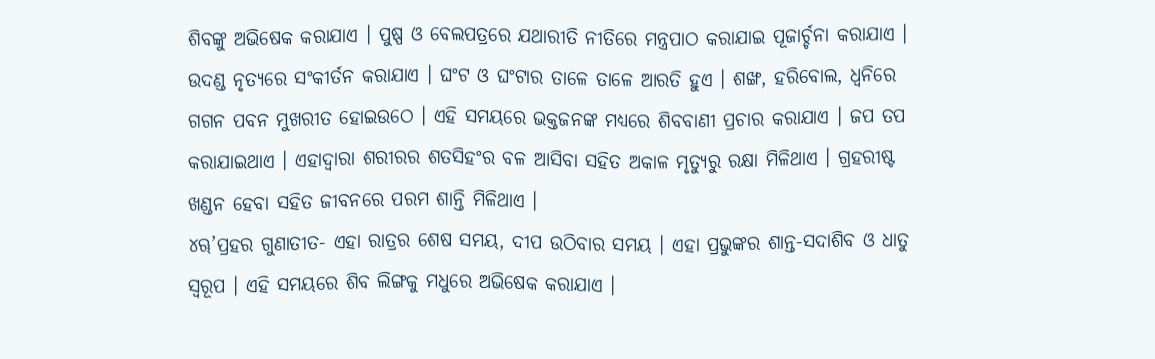ଶିବଙ୍କୁ ଅଭିଷେକ କରାଯାଏ । ପୁଷ୍ପ ଓ ବେଲପତ୍ରରେ ଯଥାରୀତି ନୀତିରେ ମନ୍ତ୍ରପାଠ କରାଯାଇ ପୂଜାର୍ଚ୍ଚନା କରାଯାଏ । ଉଦଣ୍ଡ ନୃତ୍ୟରେ ସଂକୀର୍ତନ କରାଯାଏ । ଘଂଟ ଓ ଘଂଟାର ତାଳେ ତାଳେ ଆରତି ହୁଏ । ଶଙ୍ଖ, ହରିବୋଲ, ଧ୍ୱନିରେ ଗଗନ ପବନ ମୁଖରୀତ ହୋଇଉଠେ । ଏହି ସମୟରେ ଭକ୍ତଜନଙ୍କ ମଧ୍ୟରେ ଶିବବାଣୀ ପ୍ରଚାର କରାଯାଏ । ଜପ ତପ କରାଯାଇଥାଏ । ଏହାଦ୍ୱାରା ଶରୀରର ଶତସିହଂର ବଳ ଆସିବା ସହିତ ଅକାଳ ମୃତ୍ୟୁରୁ ରକ୍ଷା ମିଳିଥାଏ । ଗ୍ରହରୀଷ୍ଟ ଖଣ୍ଡନ ହେବା ସହିତ ଜୀବନରେ ପରମ ଶାନ୍ତି ମିଳିଥାଏ ।
୪ୠ’ପ୍ରହର ଗୁଣାତୀତ- ଏହା ରାତ୍ରର ଶେଷ ସମୟ, ଦୀପ ଉଠିବାର ସମୟ । ଏହା ପ୍ରଭୁଙ୍କର ଶାନ୍ତ-ସଦାଶିବ ଓ ଧାତୁ ସ୍ୱରୂପ । ଏହି ସମୟରେ ଶିବ ଲିଙ୍ଗକୁ ମଧୁରେ ଅଭିଷେକ କରାଯାଏ ।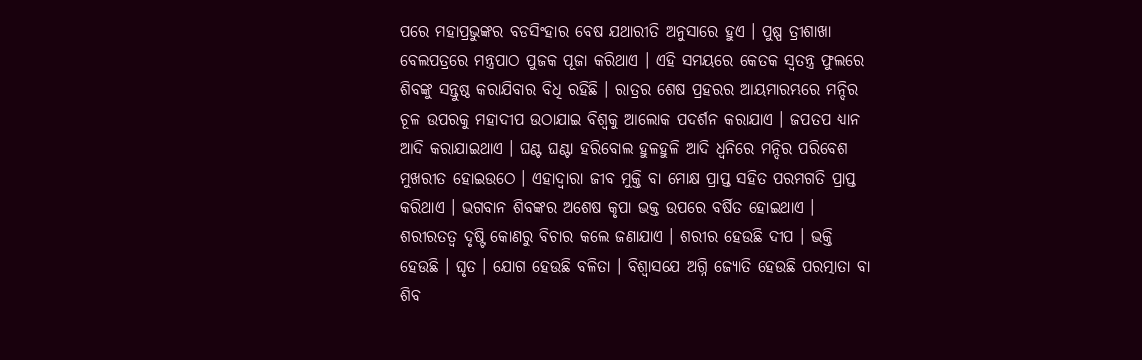ପରେ ମହାପ୍ରଭୁଙ୍କର ବଡସିଂହାର ବେଷ ଯଥାରୀତି ଅନୁସାରେ ହୁଏ । ପୁଷ୍ପ ତ୍ରୀଶାଖା ବେଲପତ୍ରରେ ମନ୍ତ୍ରପାଠ ପୁଜକ ପୂଜା କରିଥାଏ । ଏହି ସମୟରେ କେତକ ସ୍ୱତନ୍ତ୍ର ଫୁଲରେ ଶିବଙ୍କୁ ସନ୍ତୁଷ୍ଠ କରାଯିବାର ବିଧି ରହିଛି । ରାତ୍ରର ଶେଷ ପ୍ରହରର ଆୟମାରମ୍ଭରେ ମନ୍ଦିର ଚୂଳ ଉପରକୁ ମହାଦୀପ ଉଠାଯାଇ ବିଶ୍ୱକୁ ଆଲୋକ ପଦର୍ଶନ କରାଯାଏ । ଜପତପ ଧ୍ୟାନ ଆଦି କରାଯାଇଥାଏ । ଘଣ୍ଟ ଘଣ୍ଟା ହରିବୋଲ ହୁଳହୁଳି ଆଦି ଧ୍ୱନିରେ ମନ୍ଦିର ପରିବେଶ ମୁଖରୀତ ହୋଇଉଠେ । ଏହାଦ୍ୱାରା ଜୀବ ମୁକ୍ତି ବା ମୋକ୍ଷ ପ୍ରାପ୍ତ ସହିତ ପରମଗତି ପ୍ରାପ୍ତ କରିଥାଏ । ଭଗବାନ ଶିବଙ୍କର ଅଶେଷ କୃପା ଭକ୍ତ ଉପରେ ବର୍ଷିତ ହୋଇଥାଏ ।
ଶରୀରତତ୍ୱ ଦୃଷ୍ଟି କୋଣରୁ ବିଚାର କଲେ ଜଣାଯାଏ । ଶରୀର ହେଉଛି ଦୀପ । ଭକ୍ତି ହେଉଛି । ଘୃତ । ଯୋଗ ହେଉଛି ବଳିତା । ବିଶ୍ୱାସଯେ ଅଗ୍ନି ଜ୍ୟୋତି ହେଉଛି ପରତ୍ମାତା ବା ଶିବ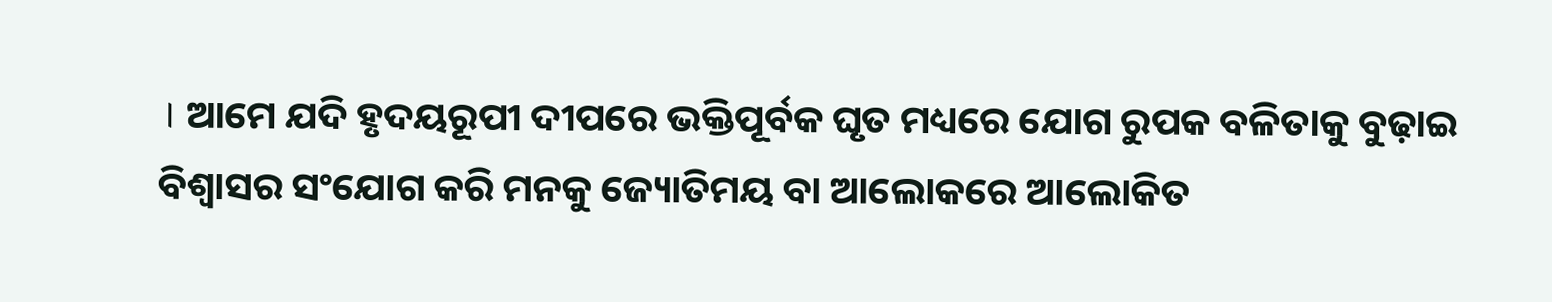। ଆମେ ଯଦି ହୃଦୟରୂପୀ ଦୀପରେ ଭକ୍ତିପୂର୍ବକ ଘୃତ ମଧ୍ୟରେ ଯୋଗ ରୁପକ ବଳିତାକୁ ବୁଢ଼ାଇ ବିଶ୍ୱାସର ସଂଯୋଗ କରି ମନକୁ ଜ୍ୟୋତିମୟ ବା ଆଲୋକରେ ଆଲୋକିତ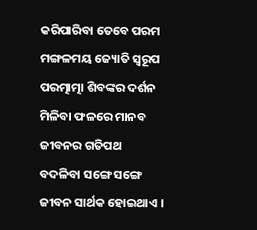କରିପାରିବା ତେବେ ପରମ ମଙ୍ଗଳମୟ ଜ୍ୟୋତି ସ୍ୱରୂପ ପରତ୍ମାତ୍ମା ଶିବଙ୍କର ଦର୍ଶନ ମିଳିବା ଫଳରେ ମାନବ ଜୀବନର ଗତିପଥ ବଦଳିବା ସଙ୍ଗେ ସଙ୍ଗେ ଜୀବନ ସାର୍ଥକ ହୋଇଥାଏ ।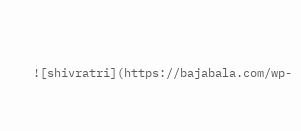![shivratri](https://bajabala.com/wp-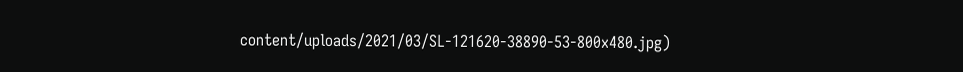content/uploads/2021/03/SL-121620-38890-53-800x480.jpg)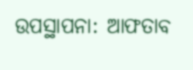ଉପସ୍ଥାପନା: ଆଫତାବ